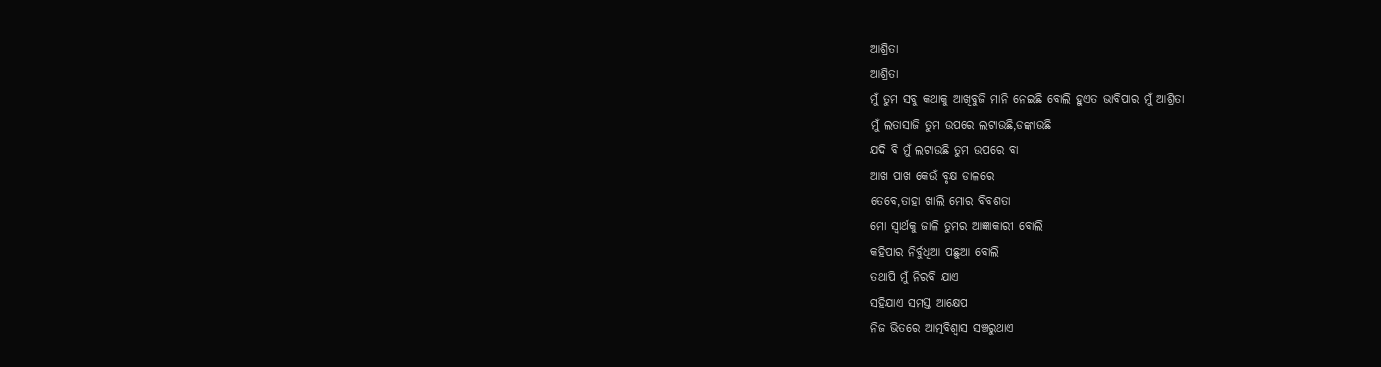ଆଶ୍ରିତା
ଆଶ୍ରିତା
ମୁଁ ତୁମ ସବୁ କଥାକୁ ଆଖିବୁଜି ମାନି ନେଇଛି ବୋଲି ହୁଏତ ଭାବିପାର ମୁଁ ଆଶ୍ରିତା
ମୁଁ ଲତାସାଜି ତୁମ ଉପରେ ଲଟାଉଛି,ଡଙ୍କାଉଛି
ଯଦି ବି ମୁଁ ଲଟାଉଛି ତୁମ ଉପରେ ବା
ଆଖ ପାଖ କେଉଁ ବୃକ୍ଷ ଡାଳରେ
ତେବେ,ତାହା ଖାଲି ମୋର ବିବଶତା
ମୋ ସ୍ୱାର୍ଥକୁ ଜାଳି ତୁମର ଆଜ୍ଞାକାରୀ ବୋଲି
କହିପାର ନିର୍ବୁଧିଆ ପଛୁଆ ବୋଲି
ତଥାପି ମୁଁ ନିରବି ଯାଏ
ସହିଯାଏ ସମସ୍ତ ଆକ୍ଷେପ
ନିଜ ଭିତରେ ଆତ୍ମବିଶ୍ବାସ ସଞ୍ଚରୁଥାଏ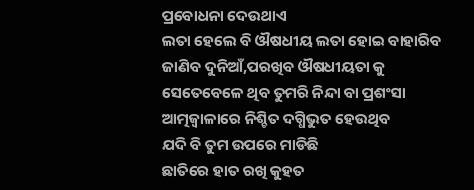ପ୍ରବୋଧନା ଦେଉଥାଏ
ଲତା ହେଲେ ବି ଔଷଧୀୟ ଲତା ହୋଇ ବାହାରିବ
ଜାଣିବ ଦୁନିଆଁ,ପରଖିବ ଔଷଧୀୟତା କୁ
ସେତେବେଳେ ଥିବ ତୁମରି ନିନ୍ଦା ବା ପ୍ରଶଂସା
ଆତ୍ମଜ୍ବାଳାରେ ନିଶ୍ଚିତ ଦଗ୍ଧିଭୁତ ହେଉଥିବ
ଯଦି ବି ତୁମ ଉପରେ ମାଡିଛି
ଛାତିରେ ହାତ ରଖି କୁହତ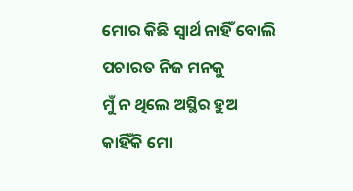ମୋର କିଛି ସ୍ବାର୍ଥ ନାହିଁ ବୋଲି
ପଚାରତ ନିଜ ମନକୁ
ମୁଁ ନ ଥିଲେ ଅସ୍ଥିର ହୁଅ
କାହିଁକି ମୋ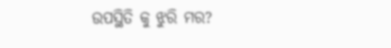ଉପସ୍ଥିତି କୁ ଝୁରି ମର?